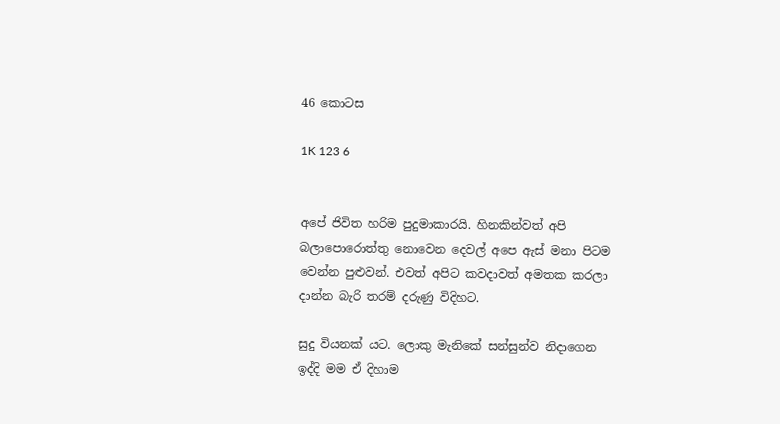46 කොටස

1K 123 6


අපේ ජිවිත හරිම පුදුමාකාරයි. හිනකින්වත් අපි බලාපොරොත්තු නොවෙන දෙවල් අපෙ ඇස් මනා පිටම වෙන්න පුළුවන්. එවත් අපිට කවදාවත් අමතක කරලා දාන්න බැරි තරම් දරුණු විදිහට.

සුදු වියනක් යට. ලොකු මැනිකේ සන්සුන්ව නිදාගෙන ඉද්දි මම ඒ දිහාම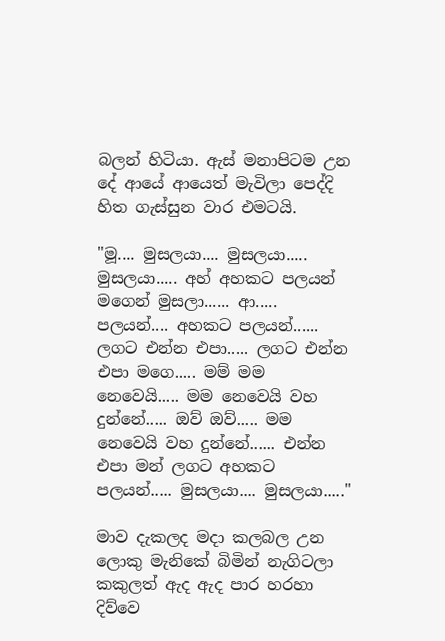බලන් හිටියා. ඇස් මනාපිටම උන දේ ආයේ ආයෙත් මැවිලා පෙද්දි හිත ගැස්සුන වාර එමටයි.

"මූ.... මුසලයා.... මුසලයා..... මුසලයා..... අහ් අහකට පලයන් මගෙන් මුසලා...... ආ..... පලයන්.... අහකට පලයන්...... ලගට එන්න එපා..... ලගට එන්න එපා මගෙ..... මම් මම නෙවෙයි..... මම නෙවෙයි වහ දුන්නේ..... ඔව් ඔව්..... මම නෙවෙයි වහ දුන්නේ...... එන්න එපා මන් ලගට අහකට පලයන්..... මුසලයා.... මුසලයා....."

මාව දැකලද මදා කලබල උන ලොකු මැනිකේ බිමින් නැගිටලා කකුලත් ඇද ඇද පාර හරහා දිව්වෙ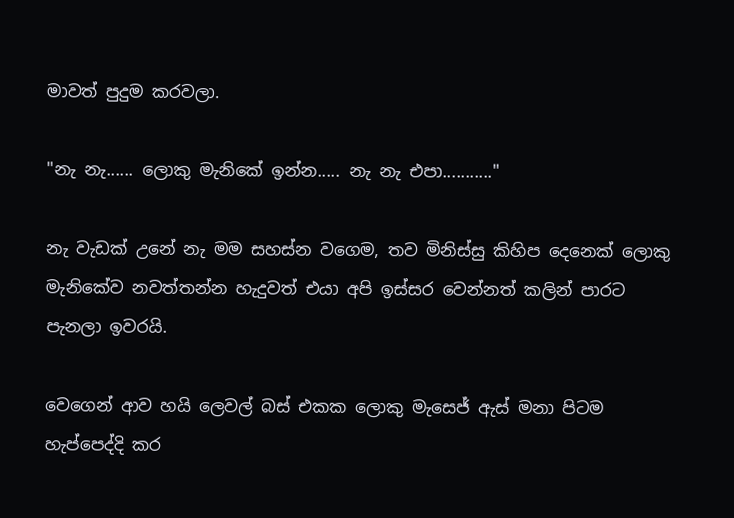මාවත් පුදුම කරවලා.

"නැ නැ...... ලොකු මැනිකේ ඉන්න..... නැ නැ එපා..........."

නැ වැඩක් උනේ නැ මම සහස්න වගෙම, තව මිනිස්සු කිහිප දෙනෙක් ලොකු මැනිකේව නවත්තන්න හැදුවත් එයා අපි ඉස්සර වෙන්නත් කලින් පාරට පැනලා ඉවරයි.

වෙගෙන් ආව හයි ලෙවල් බස් එකක ලොකු මැසෙජ් ඇස් මනා පිටම හැප්පෙද්දි කර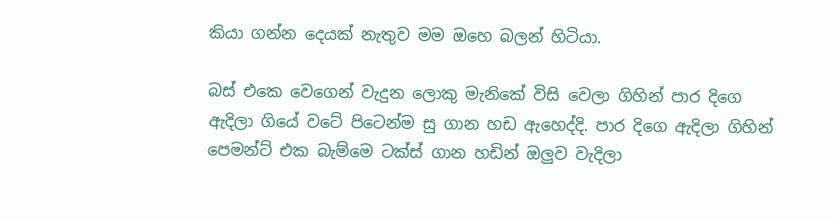කියා ගන්න දෙයක් නැතුව මම ඔහෙ බලන් හිටියා.

බස් එකෙ වෙගෙන් වැදුන ලොකු මැනිකේ විසි වෙලා ගිහින් පාර දිගෙ ඇදිලා ගියේ වටේ පිටෙන්ම සු ගාන හඩ ඇහෙද්දි. පාර දිගෙ ඇදිලා ගිහින් පෙමන්ට් එක බැම්මෙ ටක්ස් ගාන හඩින් ඔලුව වැදිලා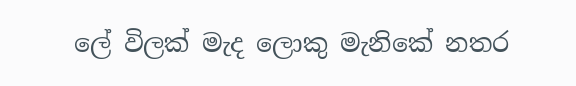ලේ විලක් මැද ලොකු මැනිකේ නතර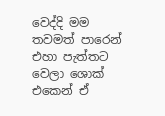වෙද්දි මම තවමත් පාරෙන් එහා පැත්තට වෙලා ශොක් එකෙන් ඒ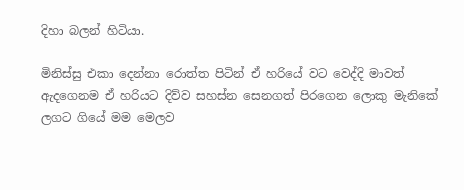දිහා බලන් හිටියා.

මිනිස්සු එකා දෙන්නා රොත්ත පිටින් ඒ හරියේ වට වෙද්දි මාවත් ඇදගෙනම ඒ හරියට දිව්ව සහස්න සෙනගත් පිරගෙන ලොකු මැනිකේ ලගට ගියේ මම මෙලව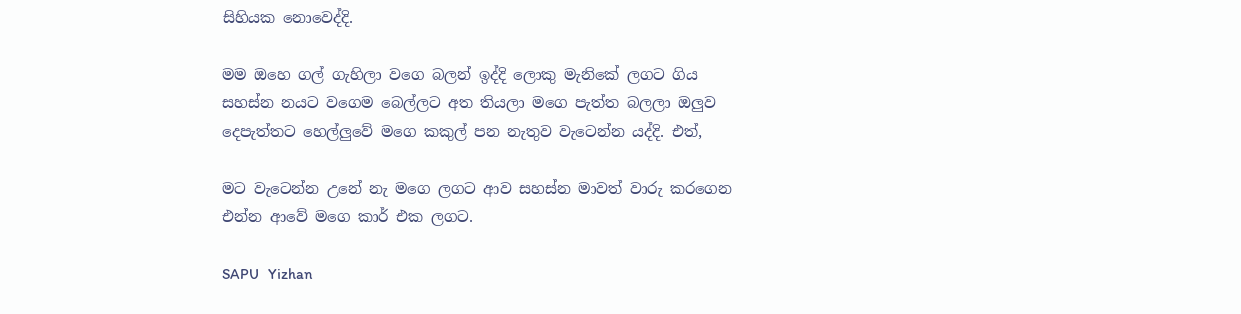සිහියක නොවෙද්දි.

මම ඔහෙ ගල් ගැහිලා වගෙ බලන් ඉද්දි ලොකු මැනිකේ ලගට ගිය සහස්න නයට වගෙම බෙල්ලට අත තියලා මගෙ පැත්ත බලලා ඔලුව දෙපැත්තට හෙල්ලුවේ මගෙ කකුල් පන නැතුව වැටෙන්න යද්දි. එත්,

මට වැටෙන්න උනේ නැ මගෙ ලගට ආව සහස්න මාවත් වාරු කරගෙන එන්න ආවේ මගෙ කාර් එක ලගට.

SAPU   Yizhan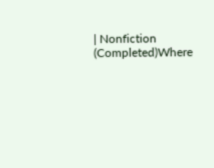| Nonfiction  (Completed)Where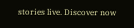stories live. Discover now